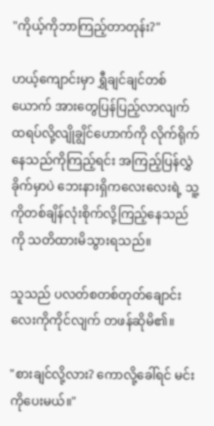"ကိုယ့်ကိုဘာကြည့်တာတုန်း?"

ဟယ့်ကျောင်းမှာ ရွှီချင်ချင်တစ်ယောက် အားတွေပြန်ပြည့်လာလျက် ထရပ်လို့လျိုချွိင်ဟောက်ကို လိုက်ရိုက်နေသည်ကိုကြည့်ရင်း အကြည့်ပြန်လွှဲခိုက်မှာပဲ ဘေးနားရှိကလေးလေးရဲ့ သူ့ကိုတစ်ချိန်လုံးစိုက်လို့ကြည့်နေသည်ကို သတိထားမိသွားရသည်။

သူသည် ပလတ်စတစ်တုတ်ချောင်းလေးကိုကိုင်လျက် တဖန်ဆိုမိ၏။

"စားချင်လို့လား? ကောလို့ခေါ်ရင် မင်းကိုပေးမယ်။"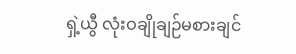ရှဲ့ယွီ လုံးဝချိုချဉ်မစားချင်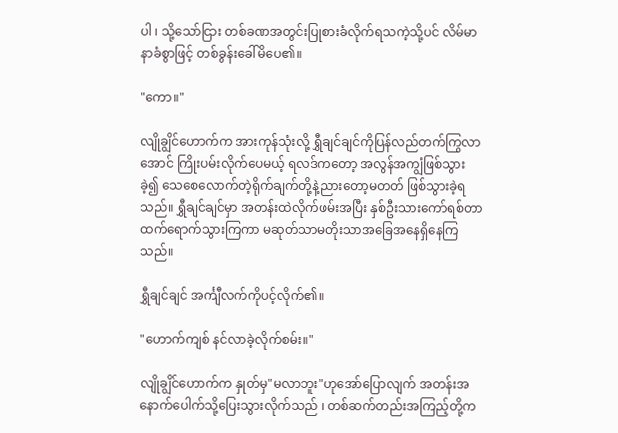ပါ ၊ သို့သော်ငြား တစ်ခဏအတွင်းပြုစားခံလိုက်ရသကဲ့သို့ပင် လိမ်မာနာခံစွာဖြင့် တစ်ခွန်းခေါ်မိပေ၏။

"ကော။"

လျိုချွိင်ဟောက်က အားကုန်သုံးလို့ ရွှီချင်ချင်ကိုပြန်လည်တက်ကြွလာအောင် ကြိုးပမ်းလိုက်ပေမယ့် ရလဒ်ကတော့ အလွန်အကျွံဖြစ်သွားခဲ့၍ သေစေလောက်တဲ့ရိုက်ချက်တို့နဲ့ညားတော့မတတ် ဖြစ်သွားခဲ့ရသည်။ ရွှီချင်ချင်မှာ အတန်းထဲလိုက်ဖမ်းအပြီး နှစ်ဦးသားကော်ရစ်တာထက်ရောက်သွားကြကာ မဆုတ်သာမတိုးသာအခြေအနေရှိနေကြသည်။

ရွှီချင်ချင် အင်္ကျီလက်ကိုပင့်လိုက်၏။

"ဟောက်ကျစ် နင်လာခဲ့လိုက်စမ်း။"

လျိုချွိင်ဟောက်က နှုတ်မှ"မလာဘူး"ဟုအော်ပြောလျက် အတန်းအနောက်ပေါက်သို့ပြေးသွားလိုက်သည် ၊ တစ်ဆက်တည်းအကြည့်တို့က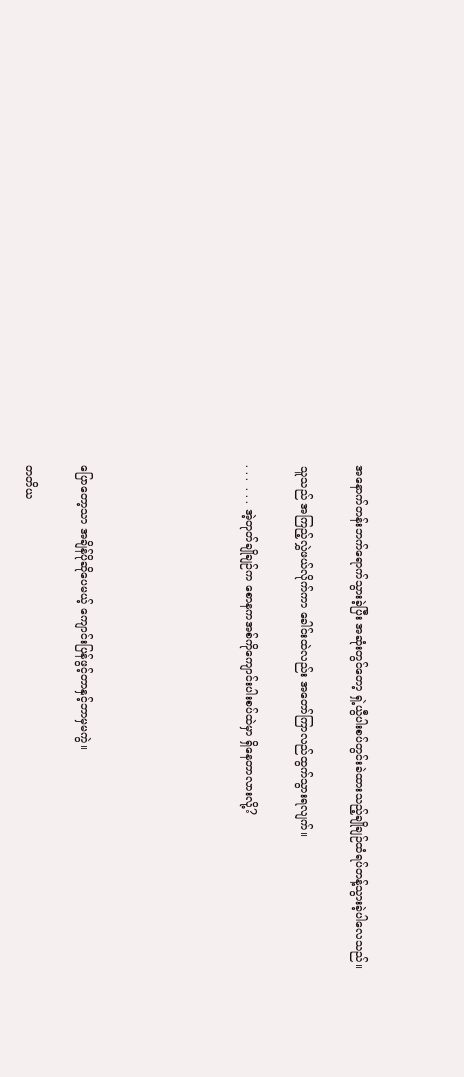အနောက်တန်းဘက်ရောက်သွားခဲ့ပြီး အဆုံးတွင်တော့ ရှဲ့ယွီပါးစပ်တွင်းခဲထားသည့်ချိုချဉ်ထံရပ်တန့်သွားခဲ့ပါလေသည်။

သူသည် အကြည့်လွှဲဖယ်လိုက်ကာ ခေါင်းထဲလည်း အတော်ကြာလည်ထွက်သွားရလျက်။

. . .  . . . အဲ့တုတ်ချိုချဉ်က စောနကအစ်ကိုကျောင်းပါးစပ်ထဲမှာ ရှိနေတာလားလို့?





ပြောတော့သာ အချိန်ပိုဆိုပေမယ့် ကျောင်းပြန်ဖွင့်တာနှင့်ဘာမှမကွဲ။

တတိယ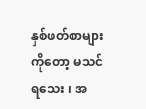နှစ်ဖတ်စာများကိုတော့ မသင်ရသေး ၊ အ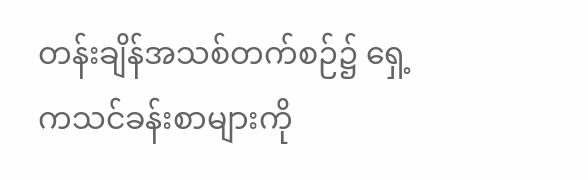တန်းချိန်အသစ်တက်စဉ်၌ ရှေ့ကသင်ခန်းစာများကို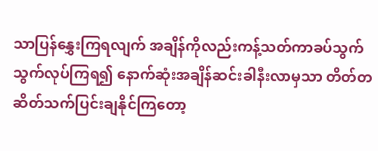သာပြန်နွှေးကြရလျက် အချိန်ကိုလည်းကန့်သတ်ကာခပ်သွက်သွက်လုပ်ကြရ၍ နောက်ဆုံးအချိန်ဆင်းခါနီးလာမှသာ တိတ်တဆိတ်သက်ပြင်းချနိုင်ကြတော့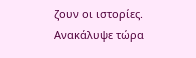ζουν οι ιστορίες. Ανακάλυψε τώρα